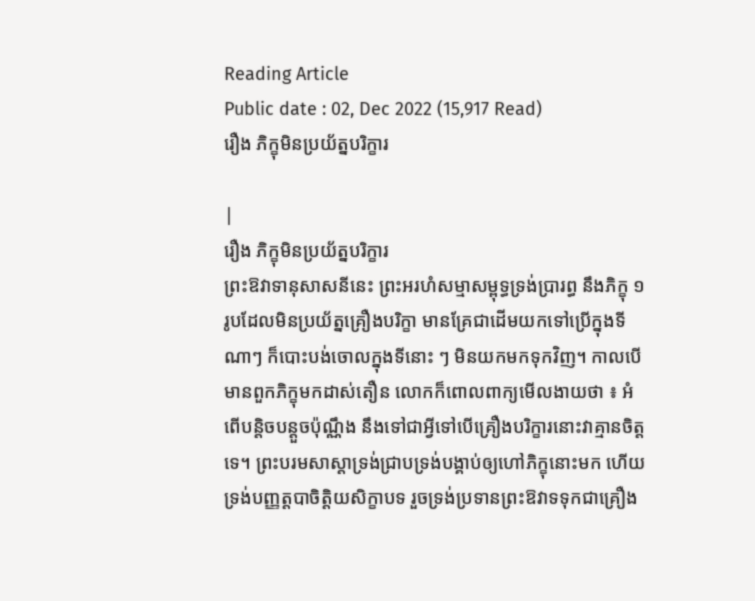Reading Article
Public date : 02, Dec 2022 (15,917 Read)
រឿង ភិក្ខុមិនប្រយ័ត្នបរិក្ខារ

|
រឿង ភិក្ខុមិនប្រយ័ត្នបរិក្ខារ
ព្រះឱវាទានុសាសនីនេះ ព្រះអរហំសម្មាសម្ពុទ្ធទ្រង់ប្រារព្ធ នឹងភិក្ខុ ១ រូបដែលមិនប្រយ័ត្នគ្រឿងបរិក្ខា មានគ្រែជាដើមយកទៅប្រើក្នុងទីណាៗ ក៏បោះបង់ចោលក្នុងទីនោះ ៗ មិនយកមកទុកវិញ។ កាលបើមានពួកភិក្ខុមកដាស់តឿន លោកក៏ពោលពាក្យមើលងាយថា ៖ អំពើបន្តិចបន្តួចប៉ុណ្ណឹង នឹងទៅជាអ្វីទៅបើគ្រឿងបរិក្ខារនោះវាគ្មានចិត្តទេ។ ព្រះបរមសាស្ដាទ្រង់ជ្រាបទ្រង់បង្គាប់ឲ្យហៅភិក្ខុនោះមក ហើយទ្រង់បញ្ញត្តបាចិត្តិយសិក្ខាបទ រួចទ្រង់ប្រទានព្រះឱវាទទុកជាគ្រឿង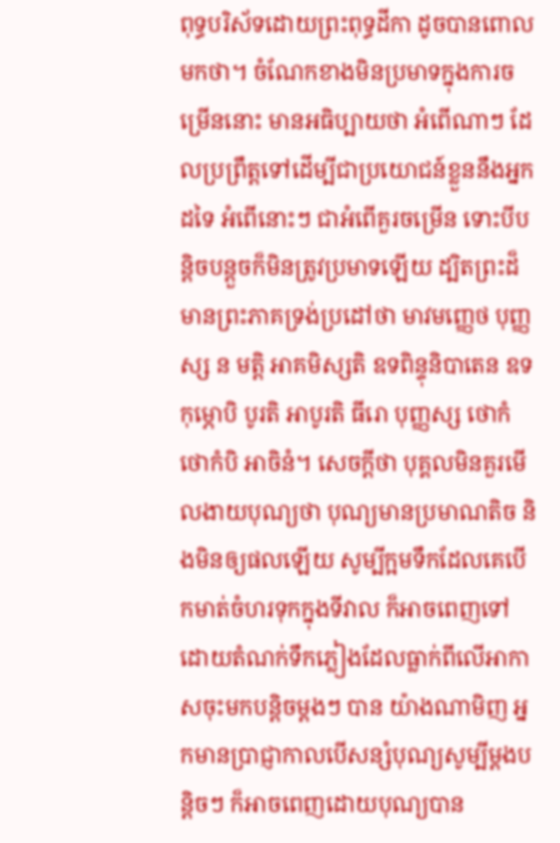ពុទ្ធបរិស័ទដោយព្រះពុទ្ធដីកា ដូចបានពោលមកថា។ ចំណែកខាងមិនប្រមាទក្នុងការចម្រើននោះ មានអធិប្បាយថា អំពើណាៗ ដែលប្រព្រឹត្តទៅដើម្បីជាប្រយោជន៍ខ្លួននឹងអ្នកដទៃ អំពើនោះៗ ជាអំពើគួរចម្រើន ទោះបីបន្តិចបន្តួចក៏មិនត្រូវប្រមាទឡើយ ដ្បិតព្រះដ៏មានព្រះភាគទ្រង់ប្រដៅថា មាវមញ្ញេថ បុញ្ញស្ស ន មត្តិ អាគមិស្សតិ ឧទពិន្ទុនិបាតេន ឧទកុម្ភោបិ បូរតិ អាបូរតិ ធីរោ បុញ្ញស្ស ថោកំ ថោកំបិ អាចិនំ។ សេចក្ដីថា បុគ្គលមិនគួរមើលងាយបុណ្យថា បុណ្យមានប្រមាណតិច និងមិនឲ្យផលឡើយ សូម្បីក្អមទឹកដែលគេបើកមាត់ចំហរទុកក្នុងទីវាល ក៏អាចពេញទៅដោយតំណក់ទឹកភ្លៀងដែលធ្លាក់ពីលើអាកាសចុះមកបន្តិចម្ដងៗ បាន យ៉ាងណាមិញ អ្នកមានប្រាជ្ញាកាលបើសន្សំបុណ្យសូម្បីម្ដងបន្តិចៗ ក៏អាចពេញដោយបុណ្យបាន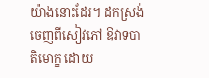យ៉ាងនោះដែរ។ ដកស្រង់ចេញពីសៀវភៅ ឱវាទបាតិមោក្ខ ដោយ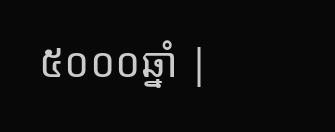៥០០០ឆ្នាំ |